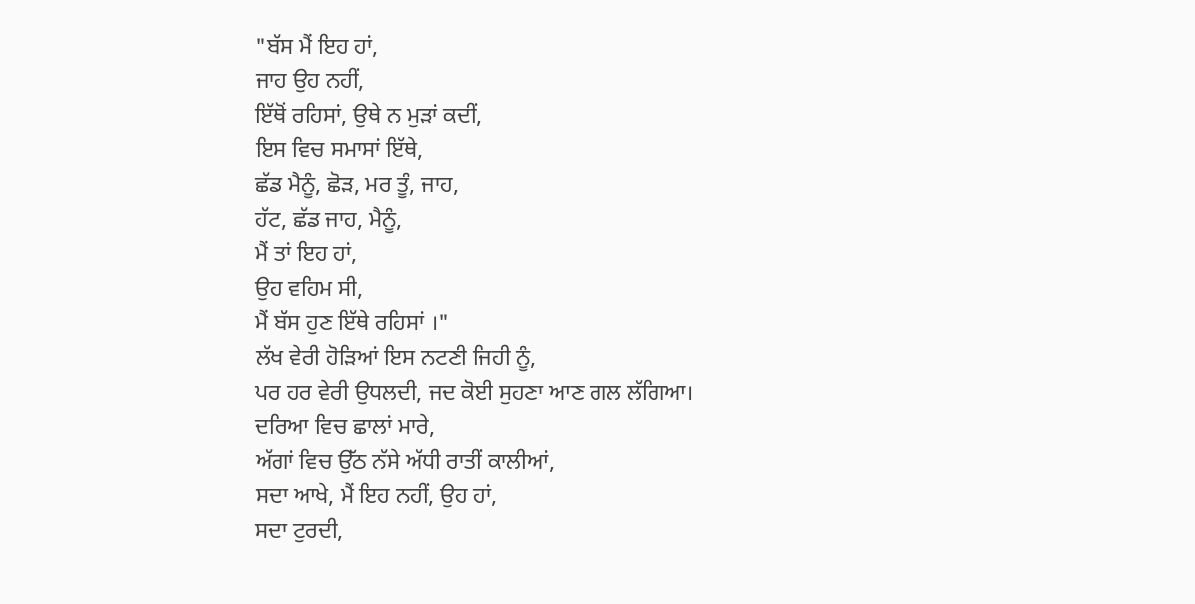"ਬੱਸ ਮੈਂ ਇਹ ਹਾਂ,
ਜਾਹ ਉਹ ਨਹੀਂ,
ਇੱਥੋਂ ਰਹਿਸਾਂ, ਉਥੇ ਨ ਮੁੜਾਂ ਕਦੀਂ,
ਇਸ ਵਿਚ ਸਮਾਸਾਂ ਇੱਥੇ,
ਛੱਡ ਮੈਨੂੰ, ਛੋੜ, ਮਰ ਤੂੰ, ਜਾਹ,
ਹੱਟ, ਛੱਡ ਜਾਹ, ਮੈਨੂੰ,
ਮੈਂ ਤਾਂ ਇਹ ਹਾਂ,
ਉਹ ਵਹਿਮ ਸੀ,
ਮੈਂ ਬੱਸ ਹੁਣ ਇੱਥੇ ਰਹਿਸਾਂ ।"
ਲੱਖ ਵੇਰੀ ਹੋੜਿਆਂ ਇਸ ਨਟਣੀ ਜਿਹੀ ਨੂੰ,
ਪਰ ਹਰ ਵੇਰੀ ਉਧਲਦੀ, ਜਦ ਕੋਈ ਸੁਹਣਾ ਆਣ ਗਲ ਲੱਗਿਆ।
ਦਰਿਆ ਵਿਚ ਛਾਲਾਂ ਮਾਰੇ,
ਅੱਗਾਂ ਵਿਚ ਉੱਠ ਨੱਸੇ ਅੱਧੀ ਰਾਤੀਂ ਕਾਲੀਆਂ,
ਸਦਾ ਆਖੇ, ਮੈਂ ਇਹ ਨਹੀਂ, ਉਹ ਹਾਂ,
ਸਦਾ ਟੁਰਦੀ,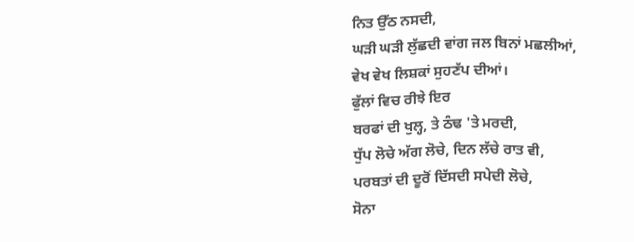ਨਿਤ ਉੱਠ ਨਸਦੀ,
ਘੜੀ ਘੜੀ ਲੁੱਛਦੀ ਵਾਂਗ ਜਲ ਬਿਨਾਂ ਮਛਲੀਆਂ,
ਵੇਖ ਵੇਖ ਲਿਸ਼ਕਾਂ ਸੁਹਣੱਪ ਦੀਆਂ।
ਫੁੱਲਾਂ ਵਿਚ ਰੀਝੇ ਇਰ
ਬਰਫਾਂ ਦੀ ਖੁਲ੍ਹ, ਤੇ ਠੰਢ 'ਤੇ ਮਰਦੀ,
ਧੁੱਪ ਲੋਚੇ ਅੱਗ ਲੋਚੇ, ਦਿਨ ਲੱਚੇ ਰਾਤ ਵੀ,
ਪਰਬਤਾਂ ਦੀ ਦੂਰੋਂ ਦਿੱਸਦੀ ਸਪੇਦੀ ਲੋਚੇ,
ਸੋਨਾ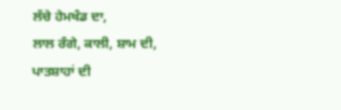ਲੱਚੇ ਹੇਮਖੰਡ ਦਾ,
ਲਾਲ ਰੰਗੇ, ਕਾਲੀ, ਸ਼ਾਮ ਦੀ,
ਪਾਤਸ਼ਾਹਾਂ ਦੀ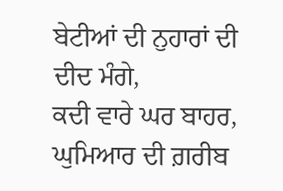ਬੇਟੀਆਂ ਦੀ ਨੁਹਾਰਾਂ ਦੀ ਦੀਦ ਮੰਗੇ,
ਕਦੀ ਵਾਰੇ ਘਰ ਬਾਹਰ, ਘੁਮਿਆਰ ਦੀ ਗ਼ਰੀਬ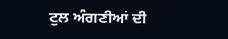ਟੁਲ ਅੰਗਣੀਆਂ ਦੀ